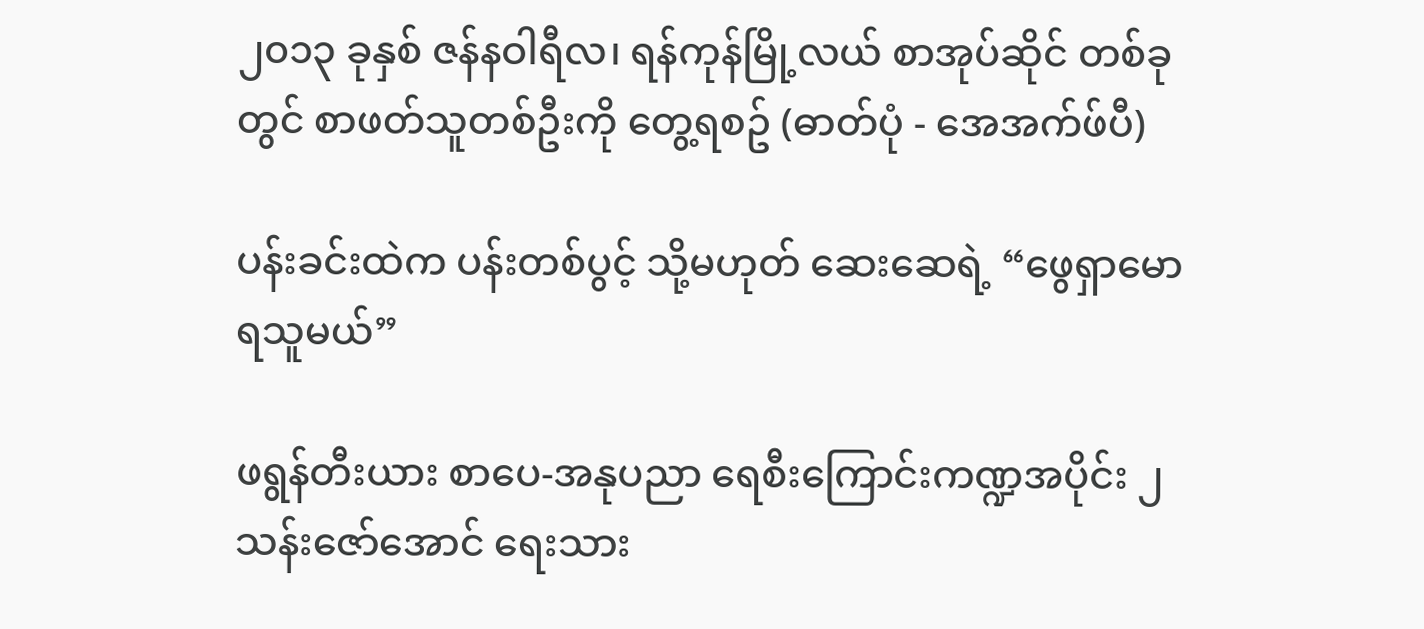၂၀၁၃ ခုနှစ် ဇန်နဝါရီလ၊ ရန်ကုန်မြို့လယ် စာအုပ်ဆိုင် တစ်ခုတွင် စာဖတ်သူတစ်ဦးကို တွေ့ရစဥ် (ဓာတ်ပုံ - အေအက်ဖ်ပီ)

ပန်းခင်းထဲက ပန်းတစ်ပွင့် သို့မဟုတ် ဆေးဆေရဲ့ “ဖွေရှာမောရသူမယ်”

ဖရွန်တီးယား စာပေ-အနုပညာ ရေစီးကြောင်းကဏ္ဍအပိုင်း ၂
သန်းဇော်အောင် ရေးသား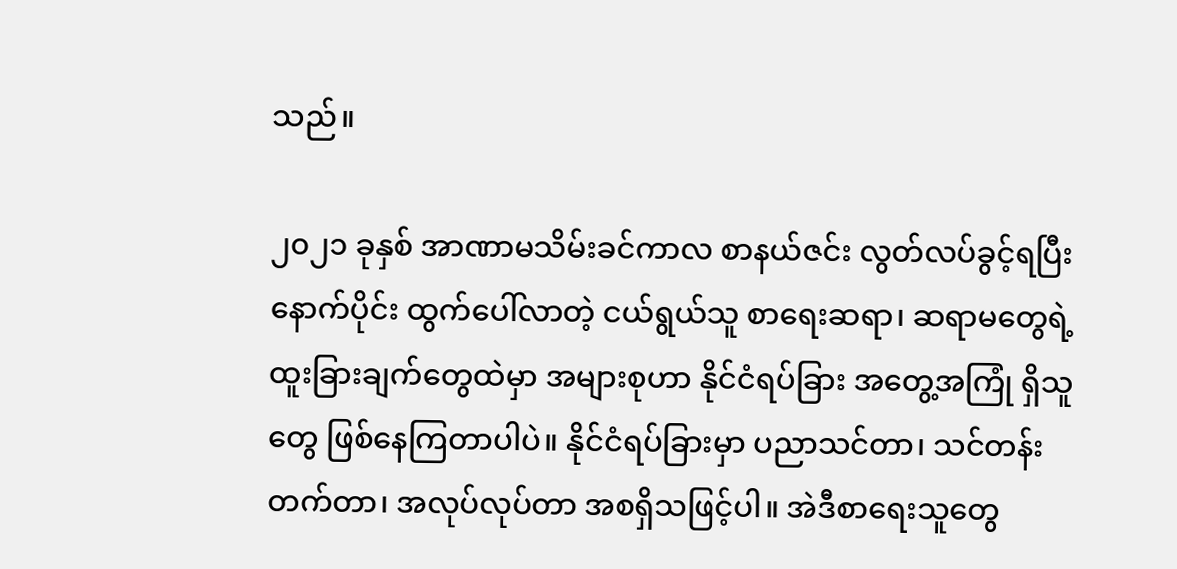သည်။

၂၀၂၁ ခုနှစ် အာဏာမသိမ်းခင်ကာလ စာနယ်ဇင်း လွတ်လပ်ခွင့်ရပြီးနောက်ပိုင်း ထွက်ပေါ်လာတဲ့ ငယ်ရွယ်သူ စာရေးဆရာ၊ ဆရာမတွေရဲ့ ထူးခြားချက်တွေထဲမှာ အများစုဟာ နိုင်ငံရပ်ခြား အတွေ့အကြုံ ရှိသူတွေ ဖြစ်နေကြတာပါပဲ။ နိုင်ငံရပ်ခြားမှာ ပညာသင်တာ၊ သင်တန်းတက်တာ၊ အလုပ်လုပ်တာ အစရှိသဖြင့်ပါ။ အဲဒီစာရေးသူတွေ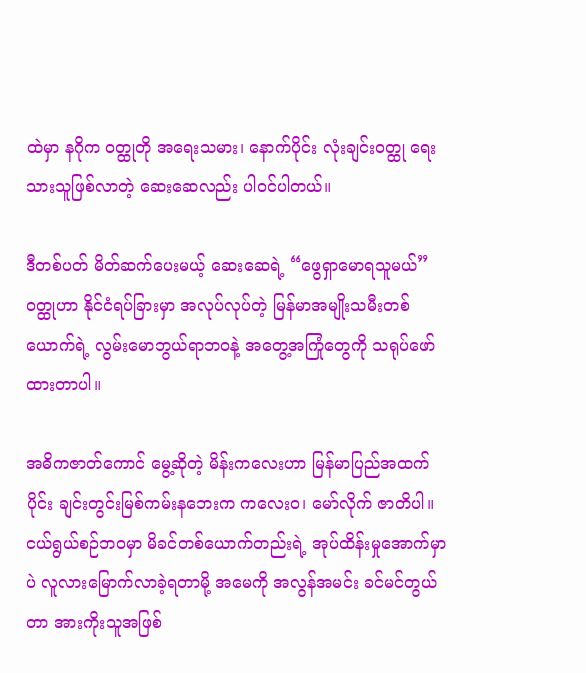ထဲမှာ နဂိုက ဝတ္ထုတို အရေးသမား၊ နောက်ပိုင်း လုံးချင်းဝတ္ထု ရေးသားသူဖြစ်လာတဲ့ ဆေးဆေလည်း ပါဝင်ပါတယ်။

ဒီတစ်ပတ် မိတ်ဆက်ပေးမယ့် ဆေးဆေရဲ့ “ဖွေရှာမောရသူမယ်” ဝတ္ထုဟာ နိုင်ငံရပ်ခြားမှာ အလုပ်လုပ်တဲ့ မြန်မာအမျိုးသမီးတစ်ယောက်ရဲ့ လွမ်းမောဘွယ်ရာဘဝနဲ့ အတွေ့အကြုံတွေကို သရုပ်ဖော်ထားတာပါ။

အဓိကဇာတ်ကောင် မွေ့ဆိုတဲ့ မိန်းကလေးဟာ မြန်မာပြည်အထက်ပိုင်း ချင်းတွင်းမြစ်ကမ်းနဘေးက ကလေးဝ၊ မော်လိုက် ဇာတိပါ။ ငယ်ရွယ်စဉ်ဘဝမှာ မိခင်တစ်ယောက်တည်းရဲ့ အုပ်ထိန်းမှုအောက်မှာပဲ လူလားမြောက်လာခဲ့ရတာမို့ အမေကို အလွန်အမင်း ခင်မင်တွယ်တာ အားကိုးသူအဖြစ်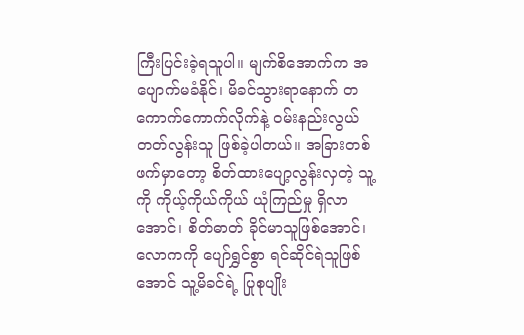ကြီးပြင်းခဲ့ရသူပါ။ မျက်စိအောက်က အပျောက်မခံနိုင်၊ မိခင်သွားရာနောက် တကောက်ကောက်လိုက်နဲ့ ဝမ်းနည်းလွယ်တတ်လွန်းသူ ဖြစ်ခဲ့ပါတယ်။ အခြားတစ်ဖက်မှာတော့ စိတ်ထားပျော့လွန်းလှတဲ့ သူ့ကို ကိုယ့်ကိုယ်ကိုယ် ယုံကြည်မှု ရှိလာအောင်၊ စိတ်ဓာတ် ခိုင်မာသူဖြစ်အောင်၊ လောကကို ပျော်ရွှင်စွာ ရင်ဆိုင်ရဲသူဖြစ်အောင် သူ့မိခင်ရဲ့ ပြုစုပျိုး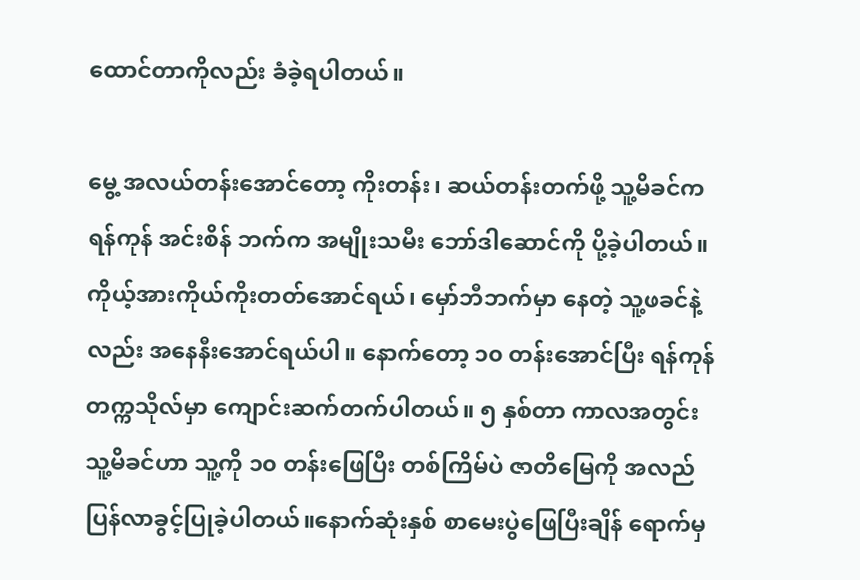ထောင်တာကိုလည်း ခံခဲ့ရပါတယ်။

မွေ့ အလယ်တန်းအောင်တော့ ကိုးတန်း၊ ဆယ်တန်းတက်ဖို့ သူ့မိခင်က ရန်ကုန် အင်းစိန် ဘက်က အမျိုးသမီး ဘော်ဒါဆောင်ကို ပို့ခဲ့ပါတယ်။ ကိုယ့်အားကိုယ်ကိုးတတ်အောင်ရယ်၊ မှော်ဘီဘက်မှာ နေတဲ့ သူ့ဖခင်နဲ့လည်း အနေနီးအောင်ရယ်ပါ။ နောက်တော့ ၁၀ တန်းအောင်ပြီး ရန်ကုန် တက္ကသိုလ်မှာ ကျောင်းဆက်တက်ပါတယ်။ ၅ နှစ်တာ ကာလအတွင်း သူ့မိခင်ဟာ သူ့ကို ၁၀ တန်းဖြေပြီး တစ်ကြိမ်ပဲ ဇာတိမြေကို အလည် ပြန်လာခွင့်ပြုခဲ့ပါတယ်။နောက်ဆုံးနှစ် စာမေးပွဲဖြေပြီးချိန် ရောက်မှ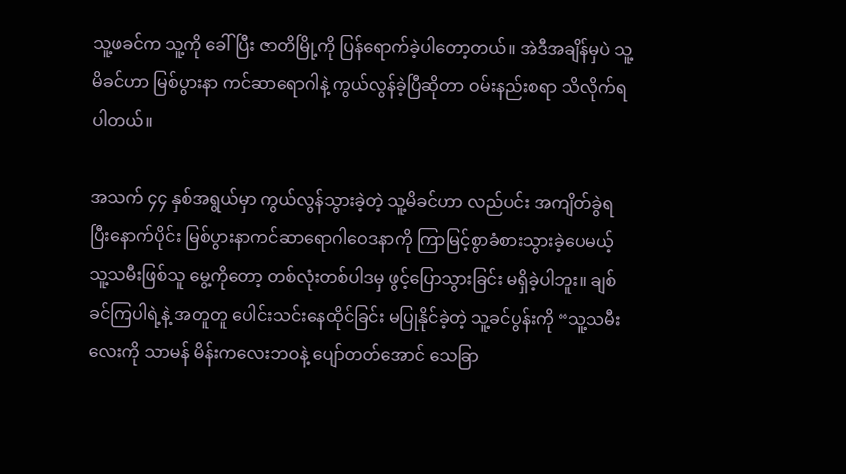သူ့ဖခင်က သူ့ကို ခေါ်ပြီး ဇာတိမြို့ကို ပြန်ရောက်ခဲ့ပါတော့တယ်။ အဲဒီအချိန်မှပဲ သူ့မိခင်ဟာ မြစ်ပွားနာ ကင်ဆာရောဂါနဲ့ ကွယ်လွန်ခဲ့ပြီဆိုတာ ဝမ်းနည်းစရာ သိလိုက်ရပါတယ်။

အသက် ၄၄ နှစ်အရွယ်မှာ ကွယ်လွန်သွားခဲ့တဲ့ သူ့မိခင်ဟာ လည်ပင်း အကျိတ်ခွဲရပြီးနောက်ပိုင်း မြစ်ပွားနာကင်ဆာရောဂါဝေဒနာကို ကြာမြင့်စွာခံစားသွားခဲ့ပေမယ့် သူ့သမီးဖြစ်သူ မွေ့ကိုတော့ တစ်လုံးတစ်ပါဒမှ ဖွင့်ပြောသွားခြင်း မရှိခဲ့ပါဘူး။ ချစ်ခင်ကြပါရဲ့နဲ့ အတူတူ ပေါင်းသင်းနေထိုင်ခြင်း မပြုနိုင်ခဲ့တဲ့ သူ့ခင်ပွန်းကို “သူ့သမီးလေးကို သာမန် မိန်းကလေးဘဝနဲ့ ပျော်တတ်အောင် သေခြာ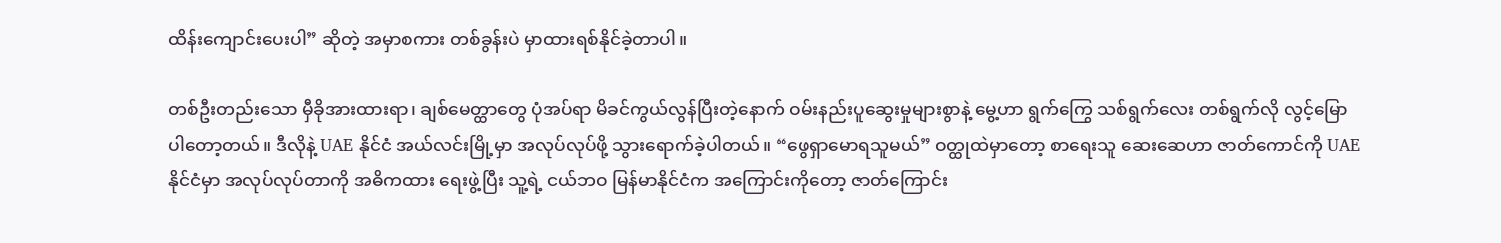ထိန်းကျောင်းပေးပါ” ဆိုတဲ့ အမှာစကား တစ်ခွန်းပဲ မှာထားရစ်နိုင်ခဲ့တာပါ။

တစ်ဦးတည်းသော မှီခိုအားထားရာ၊ ချစ်မေတ္ထာတွေ ပုံအပ်ရာ မိခင်ကွယ်လွန်ပြီးတဲ့နောက် ဝမ်းနည်းပူဆွေးမှုများစွာနဲ့ မွေ့ဟာ ရွက်ကြွေ သစ်ရွက်လေး တစ်ရွက်လို လွင့်မြောပါတော့တယ်။ ဒီလိုနဲ့ UAE နိုင်ငံ အယ်လင်းမြို့မှာ အလုပ်လုပ်ဖို့ သွားရောက်ခဲ့ပါတယ်။ “ဖွေရှာမောရသူမယ်” ဝတ္ထုထဲမှာတော့ စာရေးသူ ဆေးဆေဟာ ဇာတ်ကောင်ကို UAE နိုင်ငံမှာ အလုပ်လုပ်တာကို အဓိကထား ရေးဖွဲ့ပြီး သူ့ရဲ့ ငယ်ဘဝ မြန်မာနိုင်ငံက အကြောင်းကိုတော့ ဇာတ်ကြောင်း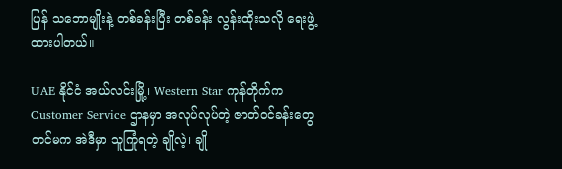ပြန် သဘောမျိုးနဲ့ တစ်ခန်းပြီး တစ်ခန်း လွန်းထိုးသလို ရေးဖွဲ့ထားပါတယ်။

UAE နိုင်ငံ အယ်လင်းမြို့၊ Western Star ကုန်တိုက်က Customer Service ဌာနမှာ အလုပ်လုပ်တဲ့ ဇာတ်ဝင်ခန်းတွေတင်မက အဲဒီမှာ သူကြုံရတဲ့ ချိုလဲ့၊ ချို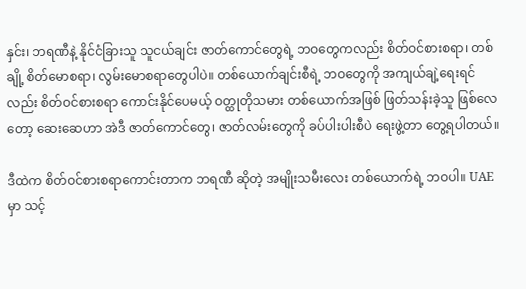နှင်း၊ ဘရဏီနဲ့ နိုင်ငံခြားသူ သူငယ်ချင်း ဇာတ်ကောင်တွေရဲ့ ဘဝတွေကလည်း စိတ်ဝင်စားစရာ၊ တစ်ချို့ စိတ်မောစရာ၊ လွမ်းမောစရာတွေပါပဲ။ တစ်ယောက်ချင်းစီရဲ့ ဘဝတွေကို အကျယ်ချဲ့ရေးရင်လည်း စိတ်ဝင်စားစရာ ကောင်းနိုင်ပေမယ့် ဝတ္ထုတိုသမား တစ်ယောက်အဖြစ် ဖြတ်သန်းခဲ့သူ ဖြစ်လေတော့ ဆေးဆေဟာ အဲဒီ ဇာတ်ကောင်တွေ၊ ဇာတ်လမ်းတွေကို ခပ်ပါးပါးစီပဲ ရေးဖွဲ့တာ တွေ့ရပါတယ်။

ဒီထဲက စိတ်ဝင်စားစရာကောင်းတာက ဘရဏီ ဆိုတဲ့ အမျိုးသမီးလေး တစ်ယောက်ရဲ့ ဘဝပါ။ UAE မှာ သင့်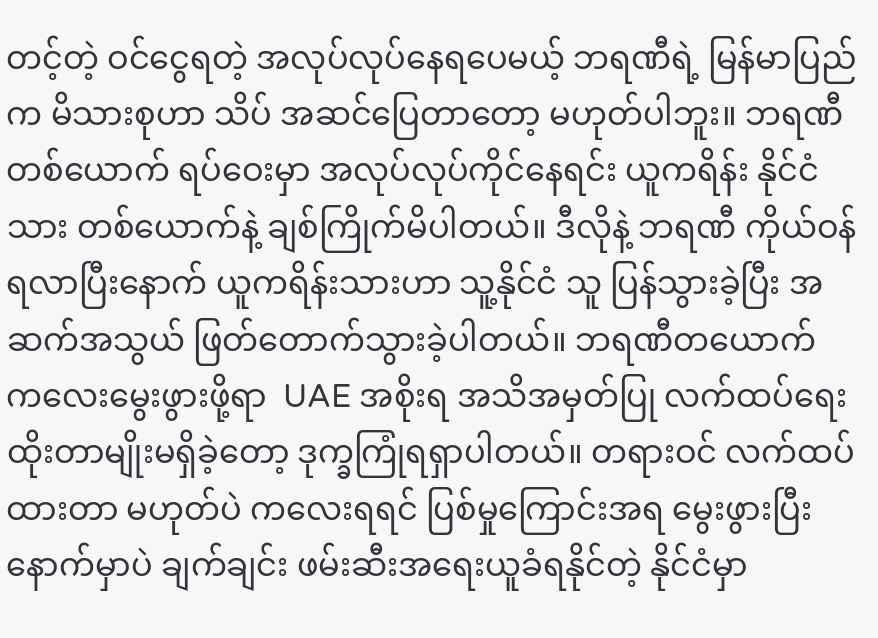တင့်တဲ့ ဝင်ငွေရတဲ့ အလုပ်လုပ်နေရပေမယ့် ဘရဏီရဲ့ မြန်မာပြည်က မိသားစုဟာ သိပ် အဆင်ပြေတာတော့ မဟုတ်ပါဘူး။ ဘရဏီတစ်ယောက် ရပ်ဝေးမှာ အလုပ်လုပ်ကိုင်နေရင်း ယူကရိန်း နိုင်ငံသား တစ်ယောက်နဲ့ ချစ်ကြိုက်မိပါတယ်။ ဒီလိုနဲ့ ဘရဏီ ကိုယ်ဝန်ရလာပြီးနောက် ယူကရိန်းသားဟာ သူ့နိုင်ငံ သူ ပြန်သွားခဲ့ပြီး အဆက်အသွယ် ဖြတ်တောက်သွားခဲ့ပါတယ်။ ဘရဏီတယောက် ကလေးမွေးဖွားဖို့ရာ  UAE အစိုးရ အသိအမှတ်ပြု လက်ထပ်ရေးထိုးတာမျိုးမရှိခဲ့တော့ ဒုက္ခကြုံရရှာပါတယ်။ တရားဝင် လက်ထပ်ထားတာ မဟုတ်ပဲ ကလေးရရင် ပြစ်မှုကြောင်းအရ မွေးဖွားပြီးနောက်မှာပဲ ချက်ချင်း ဖမ်းဆီးအရေးယူခံရနိုင်တဲ့ နိုင်ငံမှာ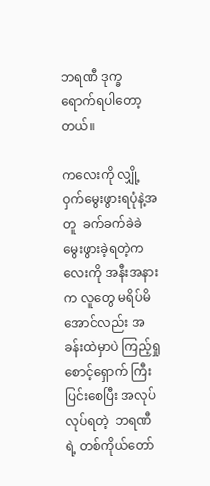ဘရဏီ ဒုက္ခ ရောက်ရပါတော့တယ်။

ကလေးကို လျှို့ဝှက်မွေးဖွားရပုံနဲ့အတူ  ခက်ခက်ခဲခဲ မွေးဖွားခဲ့ရတဲ့ကလေးကို အနီးအနားက လူတွေ မရိပ်မိအောင်လည်း အခန်းထဲမှာပဲ ကြည့်ရှုစောင့်ရှောက် ကြီးပြင်းစေပြီး အလုပ်လုပ်ရတဲ့  ဘရဏီရဲ့ တစ်ကိုယ်တော်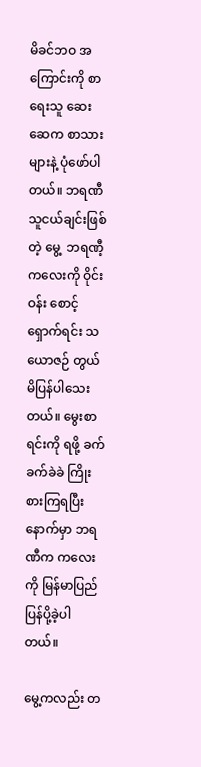မိခင်ဘဝ အကြောင်းကို စာရေးသူ ဆေးဆေက စာသားများနဲ့ ပုံဖော်ပါတယ်။ ဘရဏီသူငယ်ချင်းဖြစ်တဲ့ မွေ့  ဘရဏီ့ကလေးကို ဝိုင်းဝန်း စောင့်ရှောက်ရင်း သယောဇဉ် တွယ်မိပြန်ပါသေးတယ်။ မွေးစာရင်းကို ရဖို့ ခက်ခက်ခဲခဲ ကြိုးစားကြရပြီးနောက်မှာ ဘရဏီက ကလေးကို မြန်မာပြည် ပြန်ပို့ခဲ့ပါတယ်။

မွေ့ကလည်း တ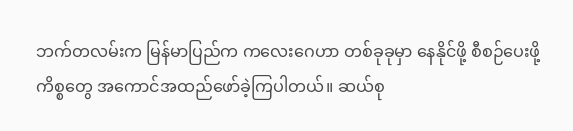ဘက်တလမ်းက မြန်မာပြည်က ကလေးဂေဟာ တစ်ခုခုမှာ နေနိုင်ဖို့ စီစဉ်ပေးဖို့ ကိစ္စတွေ အကောင်အထည်ဖော်ခဲ့ကြပါတယ်။ ဆယ်စု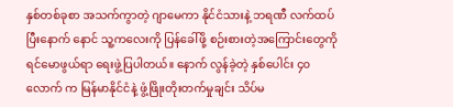နှစ်တစ်ခုစာ အသက်ကွာတဲ့ ဂျာမေကာ နိုင်ငံသားနဲ့ ဘရဏီ လက်ထပ်ပြီးနောက် နောင် သူ့ကလေးကို ပြန်ခေါ်ဖို့ စဉ်းစားတဲ့အကြောင်းတွေကို ရင်မောဖွယ်ရာ ရေးဖွဲ့ပြပါတယ်။ နောက် လွန်ခဲ့တဲ့ နှစ်ပေါင်း ၄၀ လောက် က မြန်မာနိုင်ငံနဲ့ ဖွံ့ဖြိုးတိုးတက်မှုချင်း သိပ်မ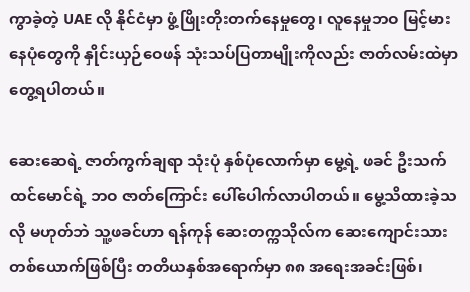ကွာခဲ့တဲ့ UAE လို နိုင်ငံမှာ ဖွံ့ဖြိုးတိုးတက်နေမှုတွေ၊ လူနေမှုဘဝ မြင့်မားနေပုံတွေကို နှိုင်းယှဉ်ဝေဖန် သုံးသပ်ပြတာမျိုးကိုလည်း ဇာတ်လမ်းထဲမှာ တွေ့ရပါတယ်။

ဆေးဆေရဲ့ ဇာတ်ကွက်ချရာ သုံးပုံ နှစ်ပုံလောက်မှာ မွေ့ရဲ့ ဖခင် ဦးသက်ထင်မောင်ရဲ့ ဘဝ ဇာတ်ကြောင်း ပေါ်ပေါက်လာပါတယ်။ မွေ့သိထားခဲ့သလို မဟုတ်ဘဲ သူ့ဖခင်ဟာ ရန်ကုန် ဆေးတက္ကသိုလ်က ဆေးကျောင်းသားတစ်ယောက်ဖြစ်ပြီး တတိယနှစ်အရောက်မှာ ၈၈ အရေးအခင်းဖြစ်၊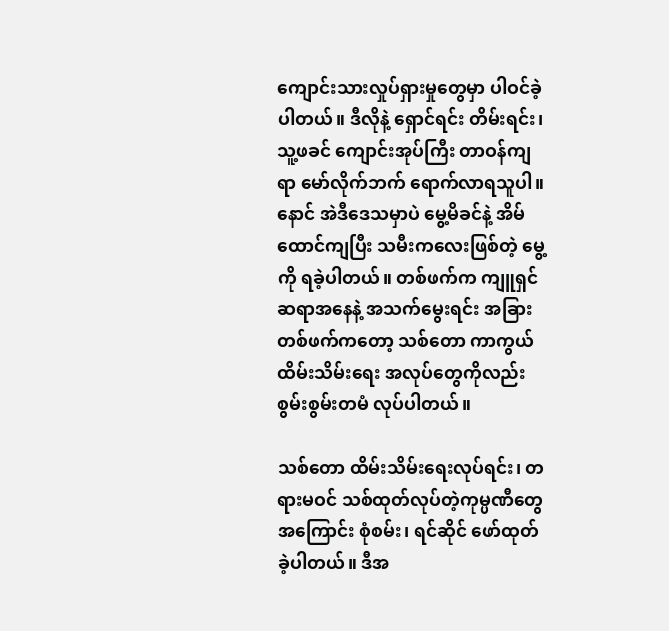ကျောင်းသားလှုပ်ရှားမှုတွေမှာ ပါဝင်ခဲ့ပါတယ်။ ဒီလိုနဲ့ ရှောင်ရင်း တိမ်းရင်း၊ သူ့ဖခင် ကျောင်းအုပ်ကြီး တာဝန်ကျရာ မော်လိုက်ဘက် ရောက်လာရသူပါ။ နောင် အဲဒီဒေသမှာပဲ မွေ့မိခင်နဲ့ အိမ်ထောင်ကျပြီး သမီးကလေးဖြစ်တဲ့ မွေ့ကို ရခဲ့ပါတယ်။ တစ်ဖက်က ကျူရှင်ဆရာအနေနဲ့ အသက်မွေးရင်း အခြားတစ်ဖက်ကတော့ သစ်တော ကာကွယ်ထိမ်းသိမ်းရေး အလုပ်တွေကိုလည်း စွမ်းစွမ်းတမံ လုပ်ပါတယ်။

သစ်တော ထိမ်းသိမ်းရေးလုပ်ရင်း၊ တရားမဝင် သစ်ထုတ်လုပ်တဲ့ကုမ္ပဏီတွေအကြောင်း စုံစမ်း၊ ရင်ဆိုင် ဖော်ထုတ်ခဲ့ပါတယ်။ ဒီအ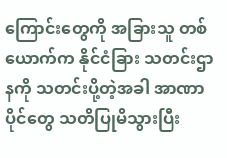ကြောင်းတွေကို အခြားသူ တစ်ယောက်က နိုင်ငံခြား သတင်းဌာနကို သတင်းပို့တဲ့အခါ အာဏာပိုင်တွေ သတိပြုမိသွားပြီး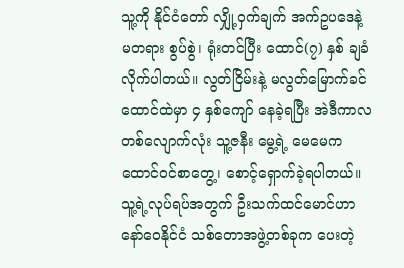သူ့ကို နိုင်ငံတော် လျှို့ဝှက်ချက် အက်ဥပဒေနဲ့ မတရား စွပ်စွဲ၊ ရုံးတင်ပြီး ထောင်(၇) နှစ် ချခံလိုက်ပါတယ်။ လွတ်ငြိမ်းနဲ့ မလွတ်မြောက်ခင် ထောင်ထဲမှာ ၄ နှစ်ကျော် နေခဲ့ရပြီး အဲဒီကာလတစ်လျောက်လုံး သူ့ဇနီး မွေ့ရဲ့ မေမေက ထောင်ဝင်စာတွေ့၊ စောင့်ရှောက်ခဲ့ရပါတယ်။ သူ့ရဲ့လုပ်ရပ်အတွက် ဦးသက်ထင်မောင်ဟာ နော်ဝေနိုင်ငံ သစ်တောအဖွဲ့တစ်ခုက ပေးတဲ့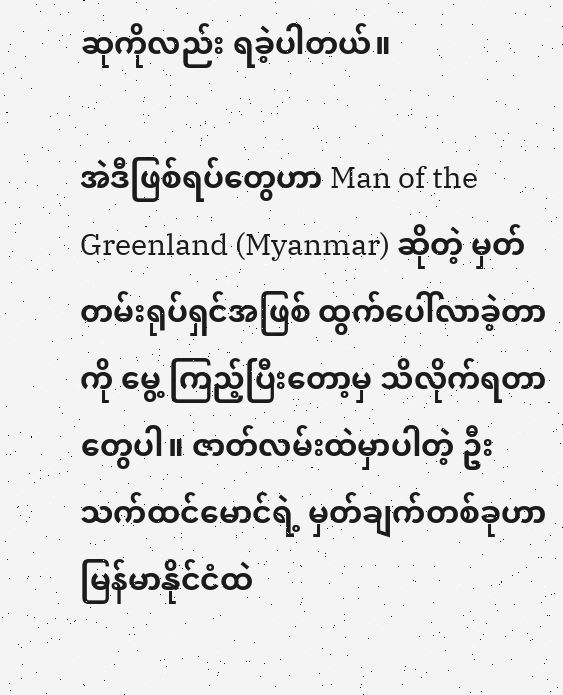ဆုကိုလည်း ရခဲ့ပါတယ်။

အဲဒီဖြစ်ရပ်တွေဟာ Man of the Greenland (Myanmar) ဆိုတဲ့ မှတ်တမ်းရုပ်ရှင်အဖြစ် ထွက်ပေါ်လာခဲ့တာကို မွေ့ ကြည့်ပြီးတော့မှ သိလိုက်ရတာတွေပါ။ ဇာတ်လမ်းထဲမှာပါတဲ့ ဦးသက်ထင်မောင်ရဲ့ မှတ်ချက်တစ်ခုဟာ မြန်မာနိုင်ငံထဲ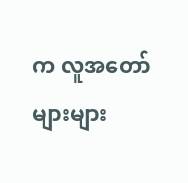က လူအတော်များများ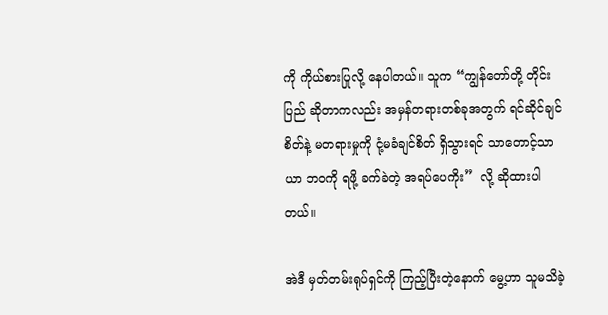ကို ကိုယ်စားပြုလို့ နေပါတယ်။ သူက “ကျွန်တော်တို့ တိုင်းပြည် ဆိုတာကလည်း အမှန်တရားတစ်ခုအတွက် ရင်ဆိုင်ချင်စိတ်နဲ့ မတရားမှုကို ငုံ့မခံချင်စိတ် ရှိသွားရင် သာတောင့်သာယာ ဘဝကို ရဖို့ ခက်ခဲတဲ့ အရပ်ပေကိုး”  လို့ ဆိုထားပါတယ်။

အဲဒီ မှတ်တမ်းရုပ်ရှင်ကို ကြည့်ပြီးတဲ့နောက် မွေ့ဟာ သူမသိခဲ့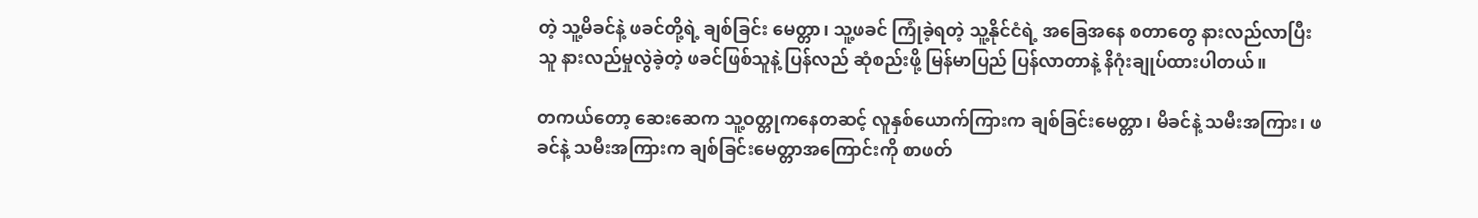တဲ့ သူ့မိခင်နဲ့ ဖခင်တို့ရဲ့ ချစ်ခြင်း မေတ္တာ၊ သူ့ဖခင် ကြုံခဲ့ရတဲ့ သူ့နိုင်ငံရဲ့ အခြေအနေ စတာတွေ နားလည်လာပြီး သူ နားလည်မှုလွဲခဲ့တဲ့ ဖခင်ဖြစ်သူနဲ့ ပြန်လည် ဆုံစည်းဖို့ မြန်မာပြည် ပြန်လာတာနဲ့ နိဂုံးချုပ်ထားပါတယ်။

တကယ်တော့ ဆေးဆေက သူ့ဝတ္တုကနေတဆင့် လူနှစ်ယောက်ကြားက ချစ်ခြင်းမေတ္တာ၊ မိခင်နဲ့ သမီးအကြား၊ ဖခင်နဲ့ သမီးအကြားက ချစ်ခြင်းမေတ္တာအကြောင်းကို စာဖတ်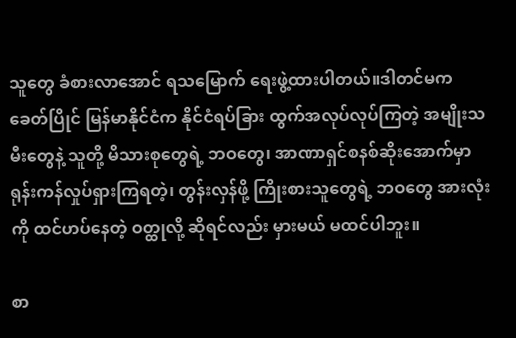သူတွေ ခံစားလာအောင် ရသမြောက် ရေးဖွဲ့ထားပါတယ်။ဒါတင်မက ခေတ်ပြိုင် မြန်မာနိုင်ငံက နိုင်ငံရပ်ခြား ထွက်အလုပ်လုပ်ကြတဲ့ အမျိုးသမီးတွေနဲ့ သူတို့ မိသားစုတွေရဲ့ ဘဝတွေ၊ အာဏာရှင်စနစ်ဆိုးအောက်မှာ ရုန်းကန်လှုပ်ရှားကြရတဲ့၊ တွန်းလှန်ဖို့ ကြိုးစားသူတွေရဲ့ ဘဝတွေ အားလုံးကို ထင်ဟပ်နေတဲ့ ဝတ္ထုလို့ ဆိုရင်လည်း မှားမယ် မထင်ပါဘူး။

စာ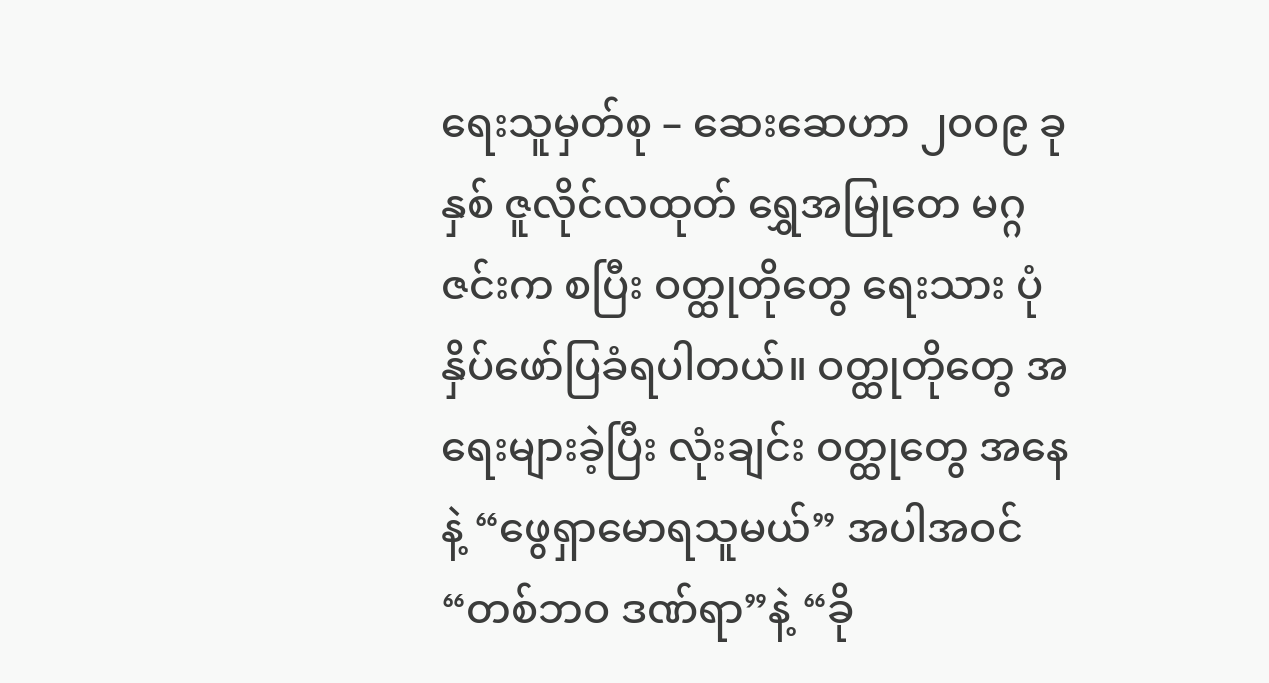ရေးသူမှတ်စု – ဆေးဆေဟာ ၂၀၀၉ ခုနှစ် ဇူလိုင်လထုတ် ရွှေအမြုတေ မဂ္ဂဇင်းက စပြီး ဝတ္ထုတိုတွေ ရေးသား ပုံနှိပ်ဖော်ပြခံရပါတယ်။ ဝတ္ထုတိုတွေ အရေးများခဲ့ပြီး လုံးချင်း ဝတ္ထုတွေ အနေနဲ့ “ဖွေရှာမောရသူမယ်” အပါအဝင် “တစ်ဘဝ ဒဏ်ရာ”နဲ့ “ခို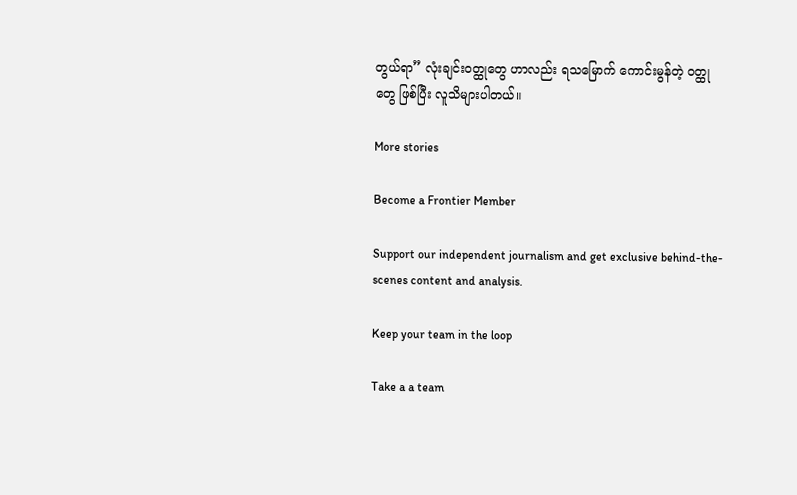တွယ်ရာ” လုံးချင်းဝတ္ထုတွေ ဟာလည်း ရသမြောက် ကောင်းမွန်တဲ့ ဝတ္ထုတွေ ဖြစ်ပြီး လူသိများပါတယ်။

More stories

Become a Frontier Member

Support our independent journalism and get exclusive behind-the-scenes content and analysis.

Keep your team in the loop

Take a a team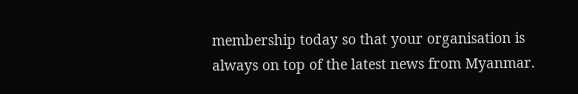membership today so that your organisation is always on top of the latest news from Myanmar.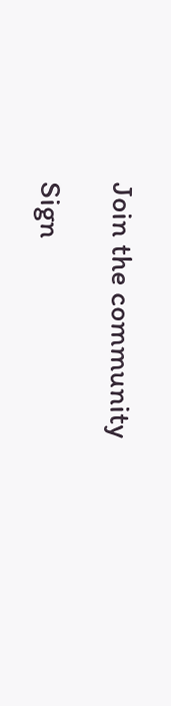Join the community

Sign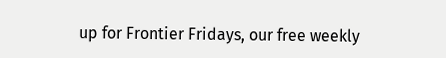up for Frontier Fridays, our free weekly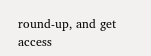round-up, and get access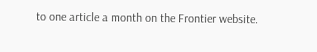to one article a month on the Frontier website.